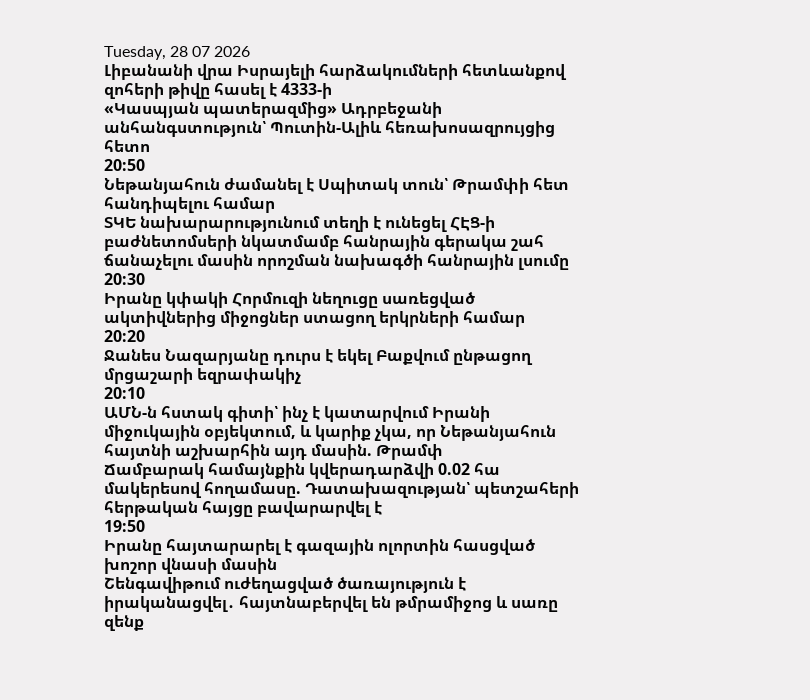Tuesday, 28 07 2026
Լիբանանի վրա Իսրայելի հարձակումների հետևանքով զոհերի թիվը հասել է 4333-ի
«Կասպյան պատերազմից» Ադրբեջանի անհանգստություն՝ Պուտին-Ալիև հեռախոսազրույցից հետո
20:50
Նեթանյահուն ժամանել է Սպիտակ տուն՝ Թրամփի հետ հանդիպելու համար
ՏԿԵ նախարարությունում տեղի է ունեցել ՀԷՑ-ի բաժնետոմսերի նկատմամբ հանրային գերակա շահ ճանաչելու մասին որոշման նախագծի հանրային լսումը
20:30
Իրանը կփակի Հորմուզի նեղուցը սառեցված ակտիվներից միջոցներ ստացող երկրների համար
20:20
Ջանես Նազարյանը դուրս է եկել Բաքվում ընթացող մրցաշարի եզրափակիչ
20:10
ԱՄՆ-ն հստակ գիտի՝ ինչ է կատարվում Իրանի միջուկային օբյեկտում, և կարիք չկա, որ Նեթանյահուն հայտնի աշխարհին այդ մասին. Թրամփ
Ճամբարակ համայնքին կվերադարձվի 0.02 հա մակերեսով հողամասը. Դատախազության՝ պետշահերի հերթական հայցը բավարարվել է
19:50
Իրանը հայտարարել է գազային ոլորտին հասցված խոշոր վնասի մասին
Շենգավիթում ուժեղացված ծառայություն է իրականացվել․ հայտնաբերվել են թմրամիջոց և սառը զենք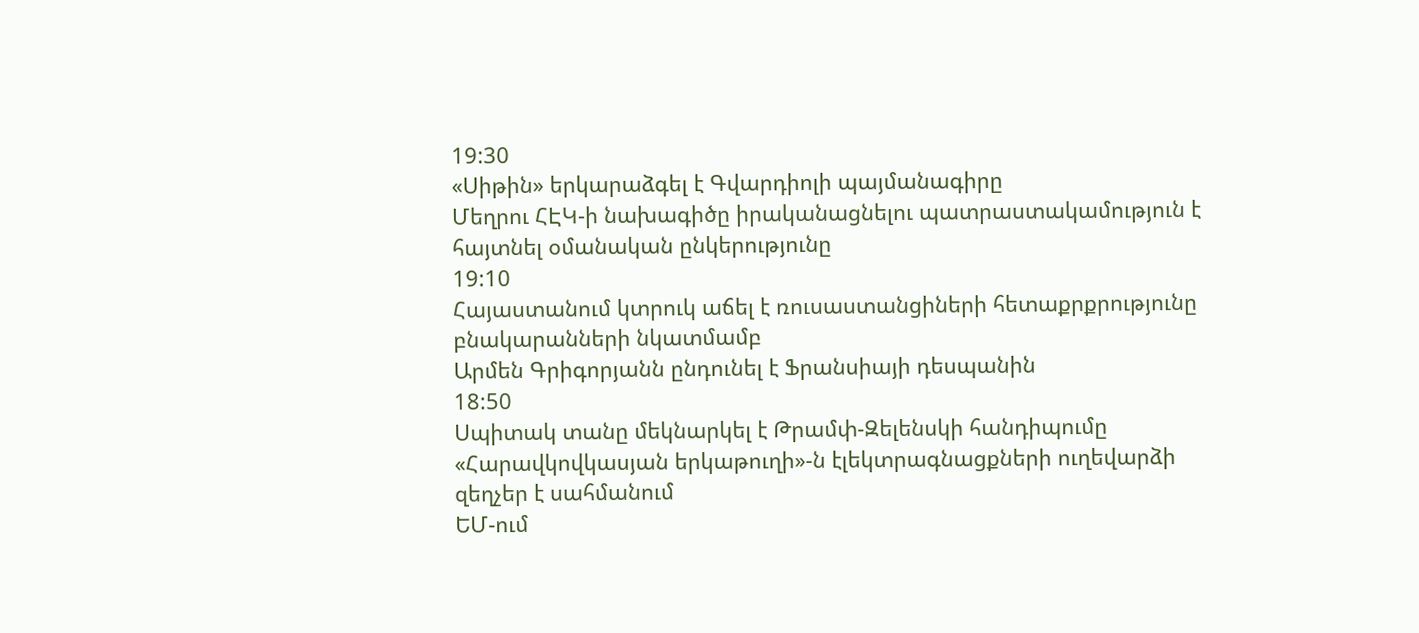19:30
«Սիթին» երկարաձգել է Գվարդիոլի պայմանագիրը
Մեղրու ՀԷԿ-ի նախագիծը իրականացնելու պատրաստակամություն է հայտնել օմանական ընկերությունը
19:10
Հայաստանում կտրուկ աճել է ռուսաստանցիների հետաքրքրությունը բնակարանների նկատմամբ
Արմեն Գրիգորյանն ընդունել է Ֆրանսիայի դեսպանին
18:50
Սպիտակ տանը մեկնարկել է Թրամփ-Զելենսկի հանդիպումը
«Հարավկովկասյան երկաթուղի»-ն էլեկտրագնացքների ուղեվարձի զեղչեր է սահմանում
ԵՄ-ում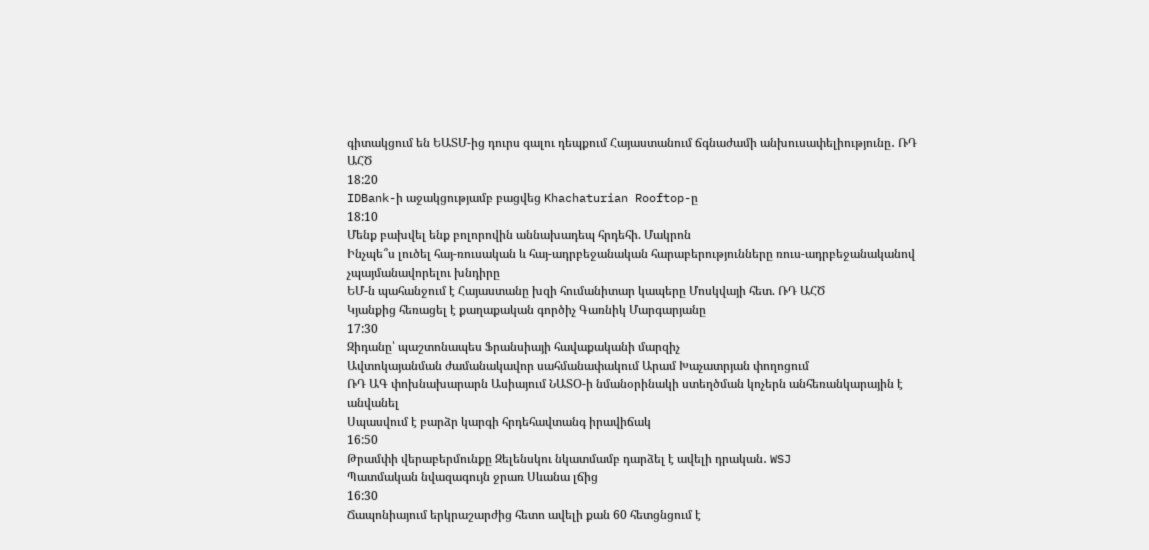գիտակցում են ԵԱՏՄ-ից դուրս գալու դեպքում Հայաստանում ճգնաժամի անխուսափելիությունը․ ՌԴ ԱՀԾ
18:20
IDBank-ի աջակցությամբ բացվեց Khachaturian Rooftop-ը
18:10
Մենք բախվել ենք բոլորովին աննախադեպ հրդեհի. Մակրոն
Ինչպե՞ս լուծել հայ-ռուսական և հայ-ադրբեջանական հարաբերությունները ռուս-ադրբեջանականով չպայմանավորելու խնդիրը
ԵՄ-ն պահանջում է Հայաստանը խզի հումանիտար կապերը Մոսկվայի հետ. ՌԴ ԱՀԾ
Կյանքից հեռացել է քաղաքական գործիչ Գառնիկ Մարգարյանը
17:30
Զիդանը՝ պաշտոնապես Ֆրանսիայի հավաքականի մարզիչ
Ավտոկայանման ժամանակավոր սահմանափակում Արամ Խաչատրյան փողոցում
ՌԴ ԱԳ փոխնախարարն Ասիայում ՆԱՏՕ-ի նմանօրինակի ստեղծման կոչերն անհեռանկարային է անվանել
Սպասվում է բարձր կարգի հրդեհավտանգ իրավիճակ
16:50
Թրամփի վերաբերմունքը Զելենսկու նկատմամբ դարձել է ավելի դրական․ WSJ
Պատմական նվազագույն ջրառ Սևանա լճից
16:30
Ճապոնիայում երկրաշարժից հետո ավելի քան 60 հետցնցում է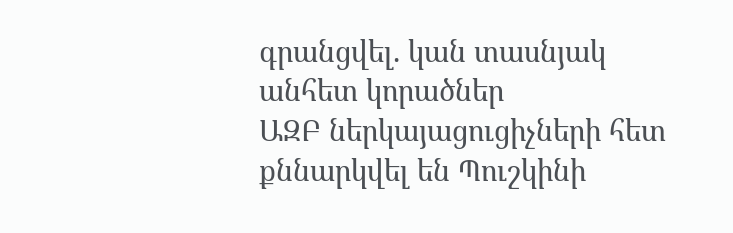գրանցվել. կան տասնյակ անհետ կորածներ
ԱԶԲ ներկայացուցիչների հետ քննարկվել են Պուշկինի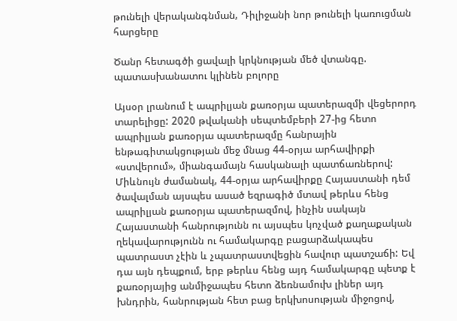թունելի վերականգնման, Դիլիջանի նոր թունելի կառուցման հարցերը

Ծանր հետագծի ցավալի կրկնության մեծ վտանգը. պատասխանատու կլինեն բոլորը

Այսօր լրանում է ապրիլյան քառօրյա պատերազմի վեցերորդ տարելիցը: 2020 թվականի սեպտեմբերի 27-ից հետո ապրիլյան քառօրյա պատերազմը հանրային ենթագիտակցության մեջ մնաց 44-օրյա արհավիրքի «ստվերում», միանգամայն հասկանալի պատճառներով: Միևնույն ժամանակ, 44-օրյա արհավիրքը Հայաստանի դեմ ծավալման այսպես ասած եզրագիծ մտավ թերևս հենց ապրիլյան քառօրյա պատերազմով, ինչին սակայն Հայաստանի հանրությունն ու այսպես կոչված քաղաքական ղեկավարությունն ու համակարգը բացարձակապես պատրաստ չէին և չպատրաստվեցին հավուր պատշաճի: Եվ դա այն դեպքում, երբ թերևս հենց այդ համակարգը պետք է քառօրյայից անմիջապես հետո ձեռնամուխ լիներ այդ խնդրին, հանրության հետ բաց երկխոսության միջոցով,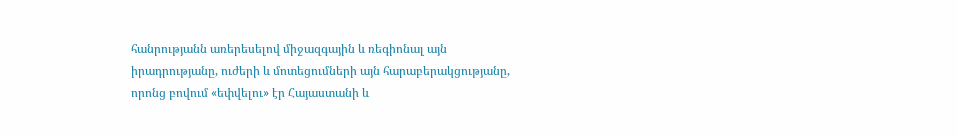հանրությանն առերեսելով միջազգային և ռեգիոնալ այն իրադրությանը, ուժերի և մոտեցումների այն հարաբերակցությանը, որոնց բովում «եփվելու» էր Հայաստանի և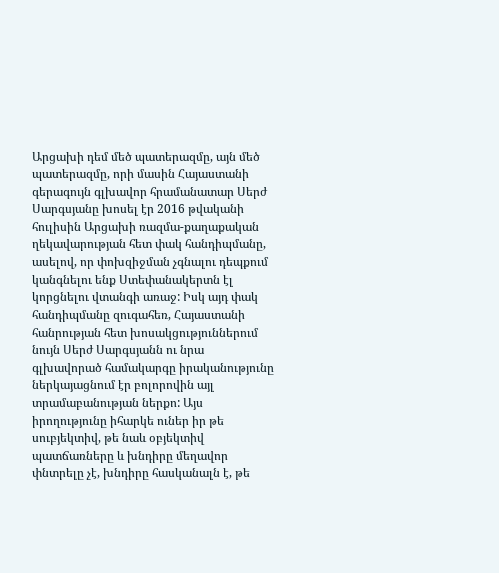Արցախի դեմ մեծ պատերազմը, այն մեծ պատերազմը, որի մասին Հայաստանի գերագույն գլխավոր հրամանատար Սերժ Սարգսյանը խոսել էր 2016 թվականի հուլիսին Արցախի ռազմա-քաղաքական ղեկավարության հետ փակ հանդիպմանը, ասելով, որ փոխզիջման չգնալու դեպքում կանգնելու ենք Ստեփանակերտն էլ կորցնելու վտանգի առաջ: Իսկ այդ փակ հանդիպմանը զուգահեռ, Հայաստանի հանրության հետ խոսակցություններում նույն Սերժ Սարգսյանն ու նրա գլխավորած համակարգը իրականությունը ներկայացնում էր բոլորովին այլ տրամաբանության ներքո: Այս իրողությունը իհարկե ուներ իր թե սուբյեկտիվ, թե նաև օբյեկտիվ պատճառները և խնդիրը մեղավոր փնտրելը չէ, խնդիրը հասկանալն է, թե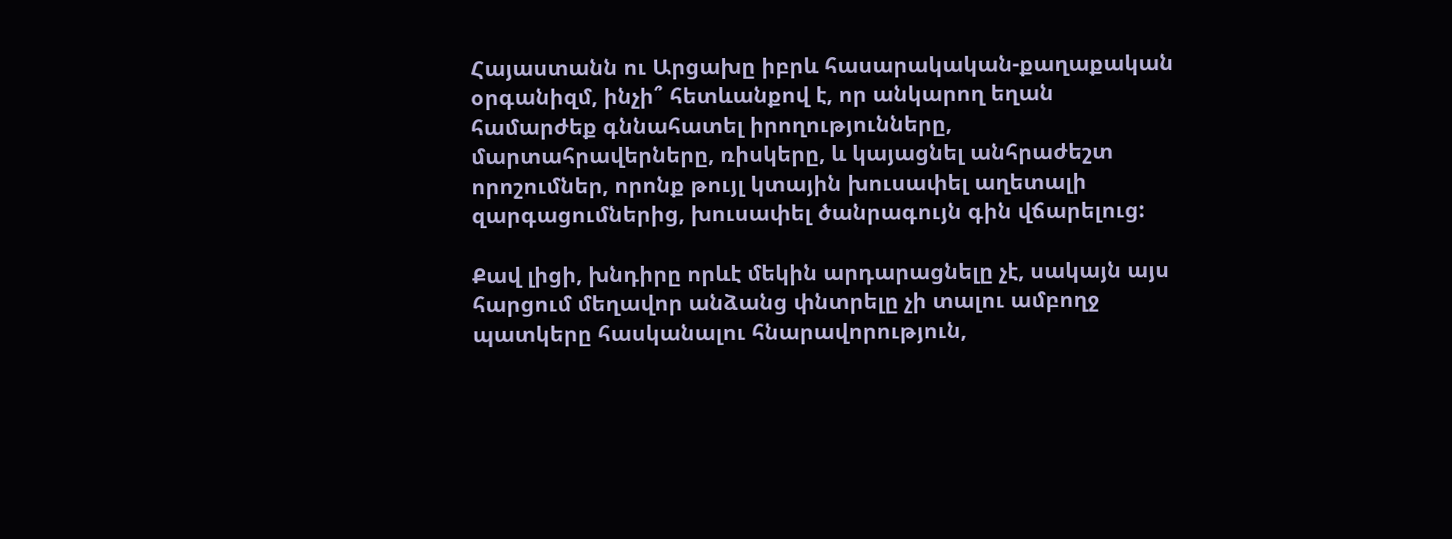Հայաստանն ու Արցախը իբրև հասարակական-քաղաքական օրգանիզմ, ինչի՞ հետևանքով է, որ անկարող եղան համարժեք գննահատել իրողությունները, մարտահրավերները, ռիսկերը, և կայացնել անհրաժեշտ որոշումներ, որոնք թույլ կտային խուսափել աղետալի զարգացումներից, խուսափել ծանրագույն գին վճարելուց:

Քավ լիցի, խնդիրը որևէ մեկին արդարացնելը չէ, սակայն այս հարցում մեղավոր անձանց փնտրելը չի տալու ամբողջ պատկերը հասկանալու հնարավորություն,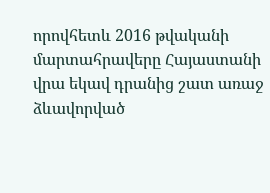որովհետև 2016 թվականի մարտահրավերը Հայաստանի վրա եկավ դրանից շատ առաջ ձևավորված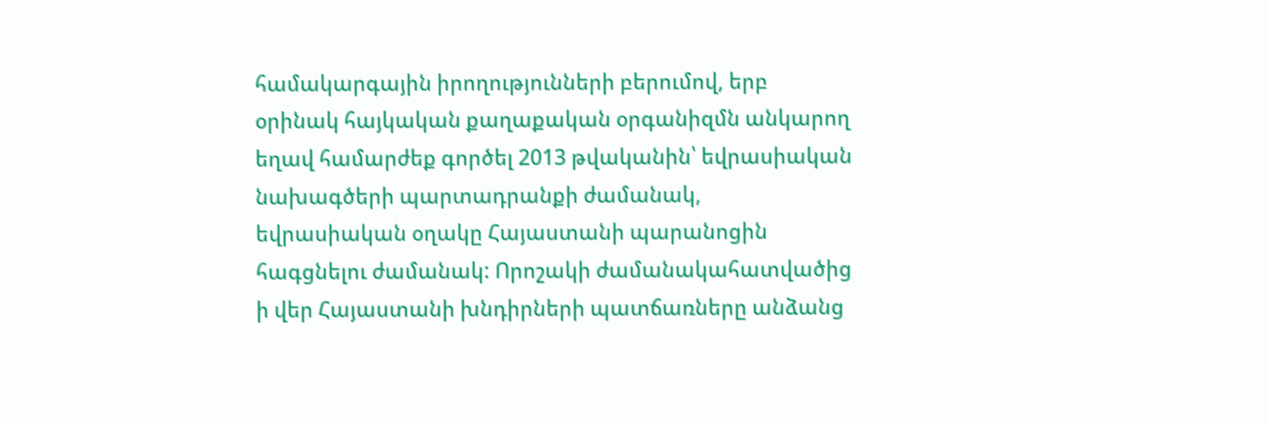համակարգային իրողությունների բերումով, երբ օրինակ հայկական քաղաքական օրգանիզմն անկարող եղավ համարժեք գործել 2013 թվականին՝ եվրասիական նախագծերի պարտադրանքի ժամանակ, եվրասիական օղակը Հայաստանի պարանոցին հագցնելու ժամանակ: Որոշակի ժամանակահատվածից ի վեր Հայաստանի խնդիրների պատճառները անձանց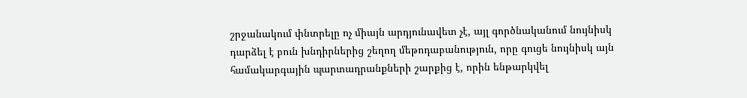շրջանակում փնտրելը ոչ միայն արդյունավետ չէ, այլ գործնականում նույնիսկ դարձել է բուն խնդիրներից շեղող մեթոդաբանություն, որը գուցե նույնիսկ այն համակարգային պարտադրանքների շարքից է, որին ենթարկվել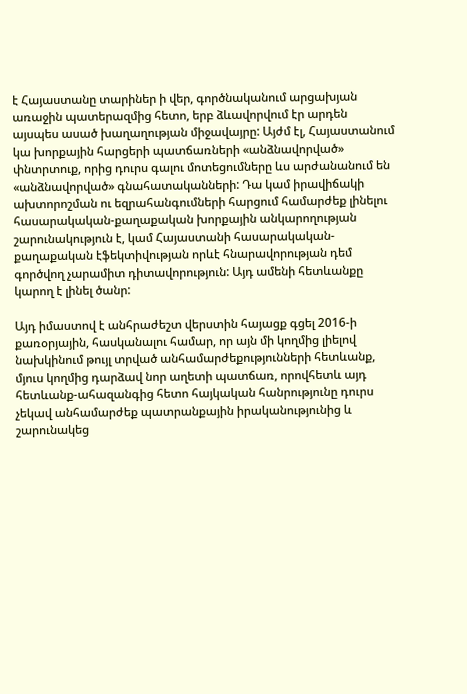է Հայաստանը տարիներ ի վեր, գործնականում արցախյան առաջին պատերազմից հետո, երբ ձևավորվում էր արդեն այսպես ասած խաղաղության միջավայրը: Այժմ էլ, Հայաստանում կա խորքային հարցերի պատճառների «անձնավորված» փնտրտուք, որից դուրս գալու մոտեցումները ևս արժանանում են «անձնավորված» գնահատականների: Դա կամ իրավիճակի ախտորոշման ու եզրահանգումների հարցում համարժեք լինելու հասարակական-քաղաքական խորքային անկարողության շարունակություն է, կամ Հայաստանի հասարակական-քաղաքական էֆեկտիվության որևէ հնարավորության դեմ գործվող չարամիտ դիտավորություն: Այդ ամենի հետևանքը կարող է լինել ծանր:

Այդ իմաստով է անհրաժեշտ վերստին հայացք գցել 2016-ի քառօրյային, հասկանալու համար, որ այն մի կողմից լիելով նախկինում թույլ տրված անհամարժեքությունների հետևանք, մյուս կողմից դարձավ նոր աղետի պատճառ, որովհետև այդ հետևանք-ահազանգից հետո հայկական հանրությունը դուրս չեկավ անհամարժեք պատրանքային իրականությունից և շարունակեց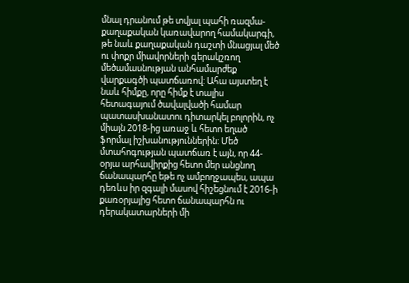մնալ դրանում թե տվյալ պահի ռազմա-քաղաքական կառավարող համակարգի, թե նաև քաղաքական դաշտի մնացյալ մեծ ու փոքր միավորների գերակշռող մեծամասնության անհամարժեք վարքագծի պատճառով: Ահա այստեղ է նաև հիմքը, որը հիմք է տալիս հետագայում ծավալվածի համար պատասխանատու դիտարկել բոլորին, ոչ միայն 2018-ից առաջ և հետո եղած ֆորմալ իշխանություններին: Մեծ մտահոգության պատճառ է այն, որ 44-օրյա արհավիրքից հետո մեր անցնող ճանապարհը եթե ոչ ամբողջապես, ապա դեռևս իր զգալի մասով հիշեցնում է 2016-ի քառօրյայից հետո ճանապարհն ու դերակատարների մի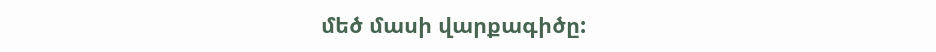մեծ մասի վարքագիծը: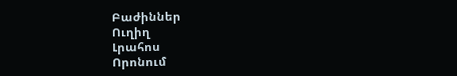Բաժիններ
Ուղիղ
Լրահոս
Որոնում